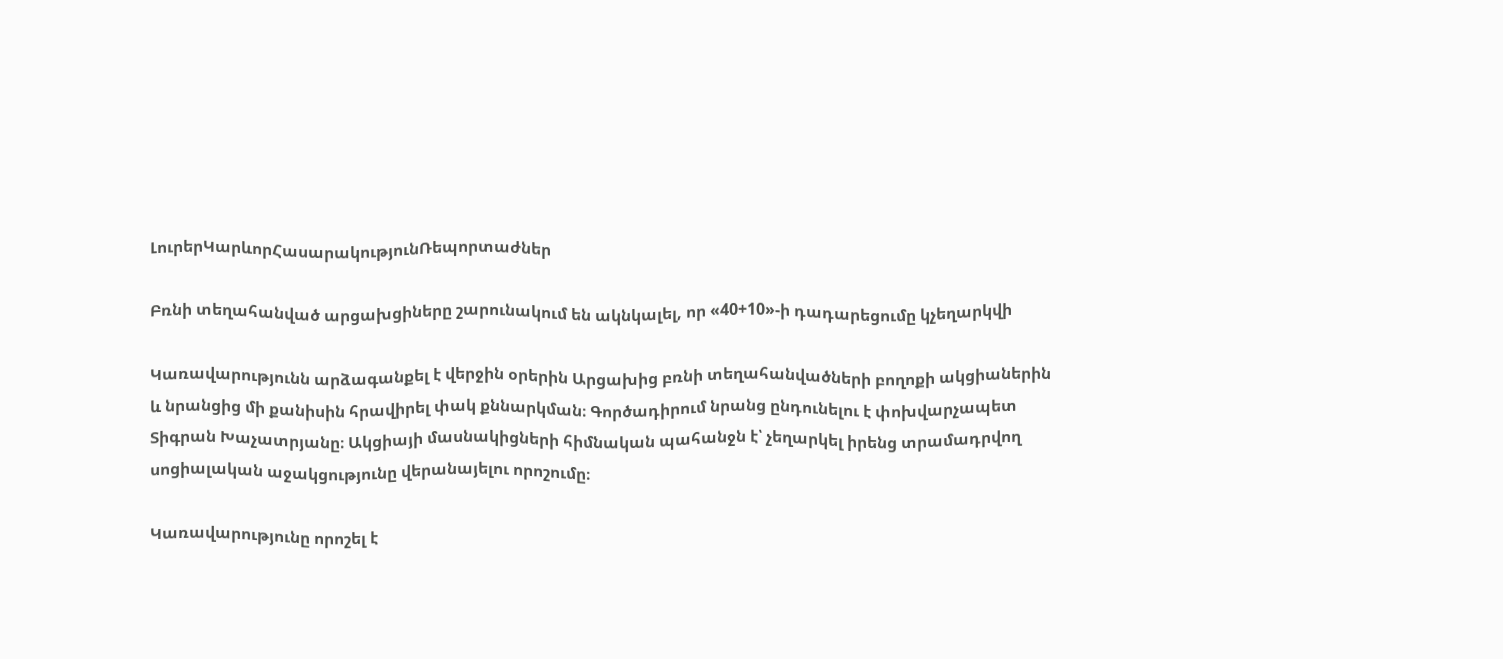ԼուրերԿարևորՀասարակությունՌեպորտաժներ

Բռնի տեղահանված արցախցիները շարունակում են ակնկալել, որ «40+10»-ի դադարեցումը կչեղարկվի

Կառավարությունն արձագանքել է վերջին օրերին Արցախից բռնի տեղահանվածների բողոքի ակցիաներին և նրանցից մի քանիսին հրավիրել փակ քննարկման։ Գործադիրում նրանց ընդունելու է փոխվարչապետ Տիգրան Խաչատրյանը։ Ակցիայի մասնակիցների հիմնական պահանջն է՝ չեղարկել իրենց տրամադրվող սոցիալական աջակցությունը վերանայելու որոշումը։

Կառավարությունը որոշել է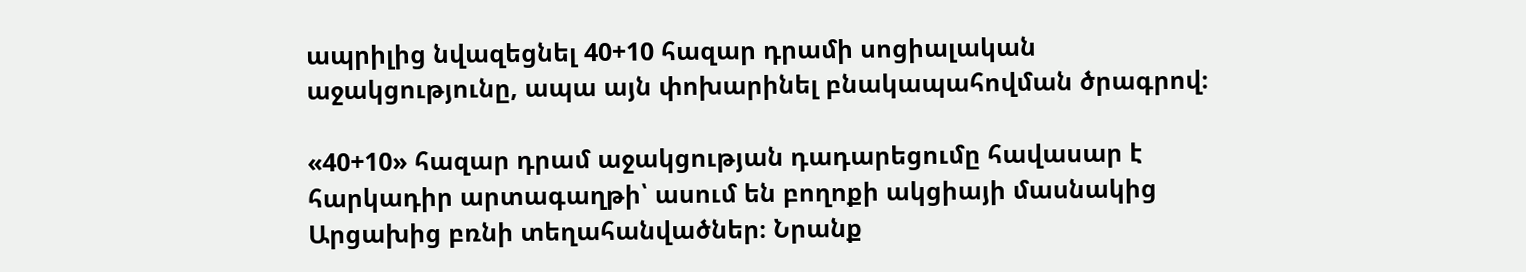ապրիլից նվազեցնել 40+10 հազար դրամի սոցիալական աջակցությունը, ապա այն փոխարինել բնակապահովման ծրագրով։

«40+10» հազար դրամ աջակցության դադարեցումը հավասար է հարկադիր արտագաղթի՝ ասում են բողոքի ակցիայի մասնակից Արցախից բռնի տեղահանվածներ։ Նրանք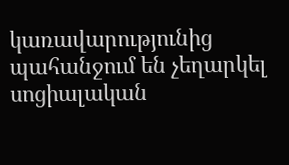կառավարությունից պահանջում են չեղարկել սոցիալական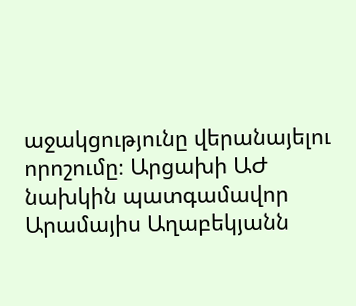աջակցությունը վերանայելու որոշումը։ Արցախի ԱԺ նախկին պատգամավոր Արամայիս Աղաբեկյանն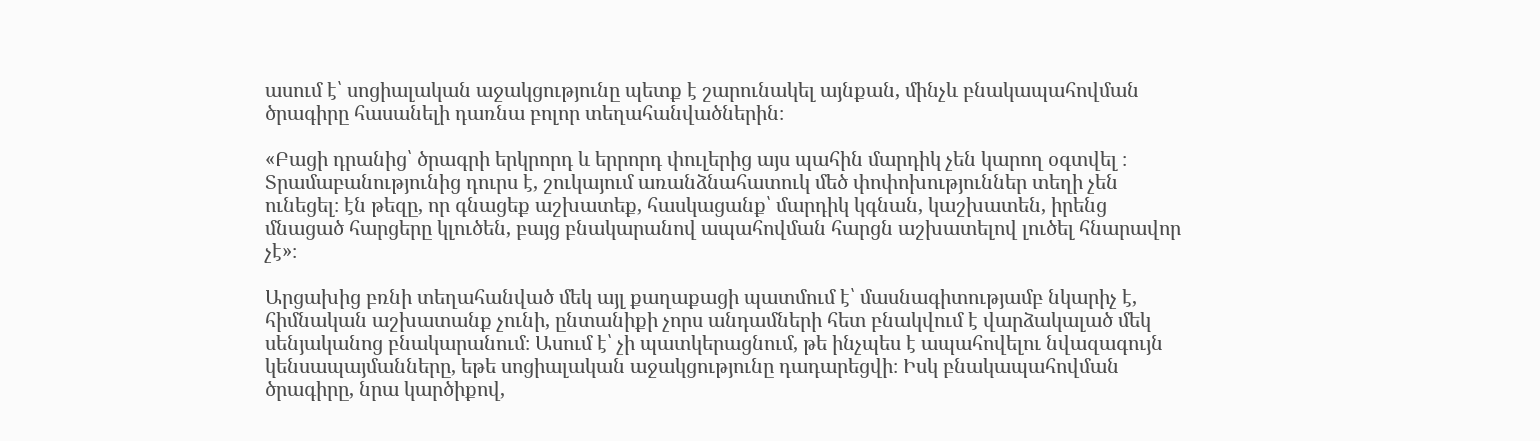ասում է՝ սոցիալական աջակցությունը պետք է շարունակել այնքան, մինչև բնակապահովման ծրագիրը հասանելի դառնա բոլոր տեղահանվածներին։

«Բացի դրանից՝ ծրագրի երկրորդ և երրորդ փուլերից այս պահին մարդիկ չեն կարող օգտվել ։ Տրամաբանությունից դուրս է, շուկայում առանձնահատուկ մեծ փոփոխություններ տեղի չեն ունեցել։ էն թեզը, որ գնացեք աշխատեք, հասկացանք՝ մարդիկ կգնան, կաշխատեն, իրենց մնացած հարցերը կլուծեն, բայց բնակարանով ապահովման հարցն աշխատելով լուծել հնարավոր չէ»։

Արցախից բռնի տեղահանված մեկ այլ քաղաքացի պատմում է՝ մասնագիտությամբ նկարիչ է,  հիմնական աշխատանք չունի, ընտանիքի չորս անդամների հետ բնակվում է վարձակալած մեկ սենյականոց բնակարանում։ Ասում է՝ չի պատկերացնում, թե ինչպես է ապահովելու նվազագույն կենսապայմանները, եթե սոցիալական աջակցությունը դադարեցվի։ Իսկ բնակապահովման ծրագիրը, նրա կարծիքով,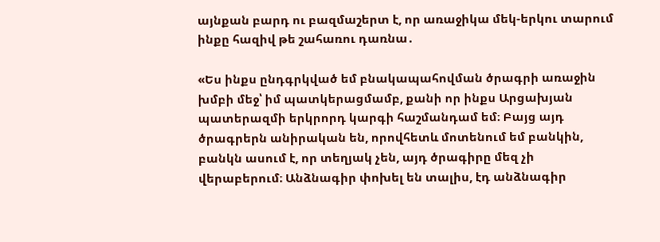այնքան բարդ ու բազմաշերտ է, որ առաջիկա մեկ-երկու տարում ինքը հազիվ թե շահառու դառնա․

«Ես ինքս ընդգրկված եմ բնակապահովման ծրագրի առաջին խմբի մեջ՝ իմ պատկերացմամբ, քանի որ ինքս Արցախյան պատերազմի երկրորդ կարգի հաշմանդամ եմ։ Բայց այդ ծրագրերն անիրական են, որովհետև մոտենում եմ բանկին, բանկն ասում է, որ տեղյակ չեն, այդ ծրագիրը մեզ չի վերաբերում։ Անձնագիր փոխել են տալիս, էդ անձնագիր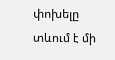փոխելը տևում է մի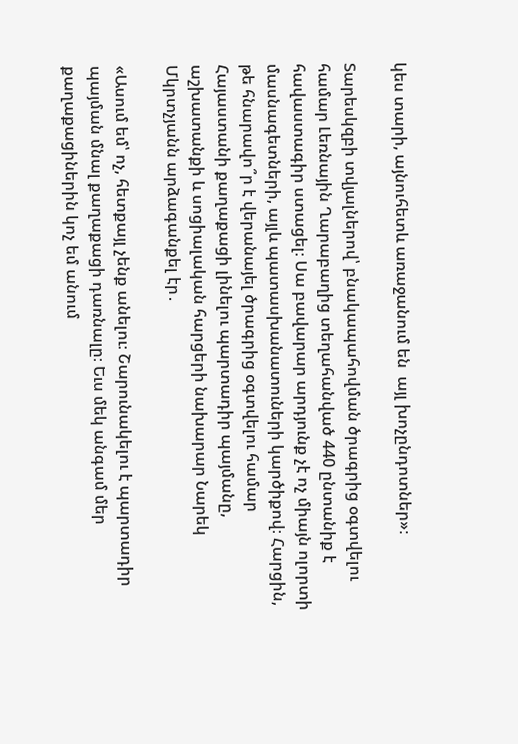կես տարի, այնուհետև առաջանում են  այլ խոչընդոտներ»։

Տարեսկզբի տվյալներով՝ բնակապահովման ծրագրից օգտվելու համար Լեռնային Ղարաբաղից տեղահանված 440 ընտանիք է հավաստագիր ստացել։ Սա բավարար արդյունք չէ ոչ միայն ոլորտի մասնագետների, այլև պատասխանատուների կարծիքով։ Հարցին, թե հնարավո՞ր է վերանայել ծրագրից օգտվելու համար Հայաստանի քաղաքացի լինելու պարտադիր պայմանը, աշխատանքի և սոցիալական հարցերի նախարար Նարեկ Մկրտչյանն արձագանքել էր․

«Ասում եմ՝ ոչ, հետքայլ չենք անելու։ Շարունակելու է պարտադիր պայման մնալ քաղաքացի դառնալը։ Եւս մեկ անգամ մեր քաղաքացիներին կոչ եմ անում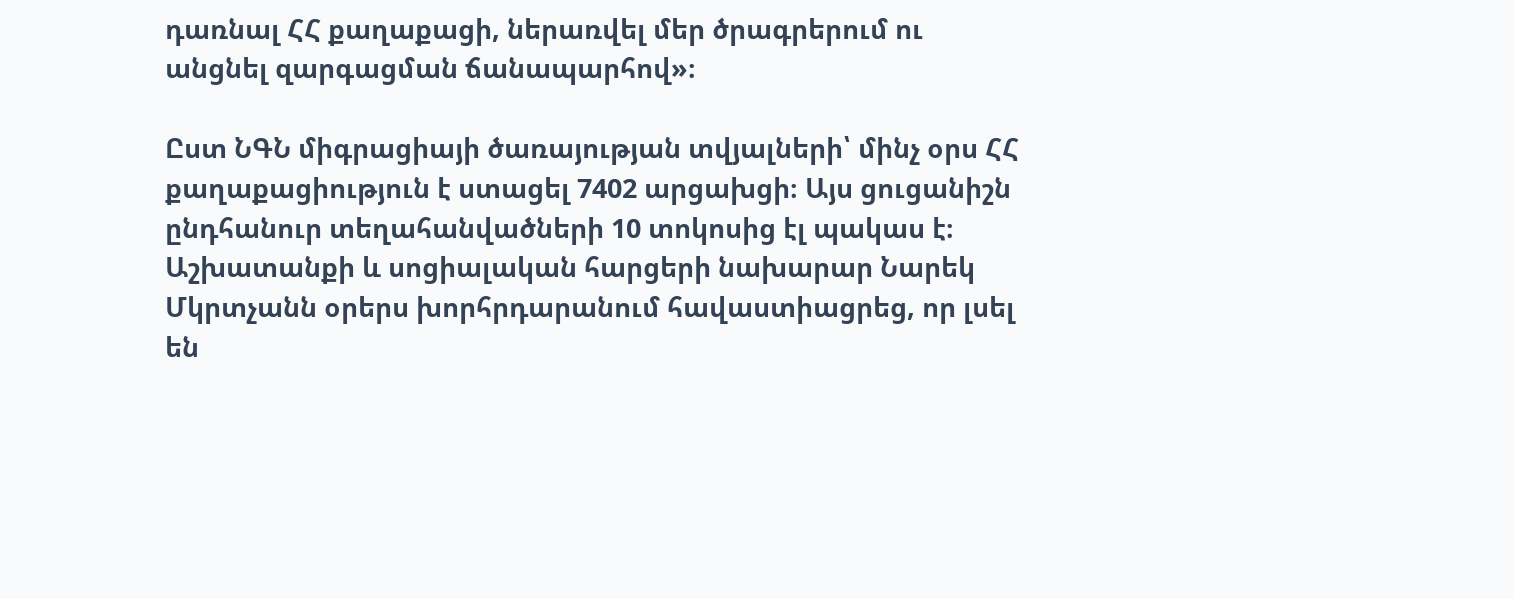դառնալ ՀՀ քաղաքացի, ներառվել մեր ծրագրերում ու անցնել զարգացման ճանապարհով»։

Ըստ ՆԳՆ միգրացիայի ծառայության տվյալների՝ մինչ օրս ՀՀ քաղաքացիություն է ստացել 7402 արցախցի։ Այս ցուցանիշն ընդհանուր տեղահանվածների 10 տոկոսից էլ պակաս է։ Աշխատանքի և սոցիալական հարցերի նախարար Նարեկ Մկրտչանն օրերս խորհրդարանում հավաստիացրեց, որ լսել են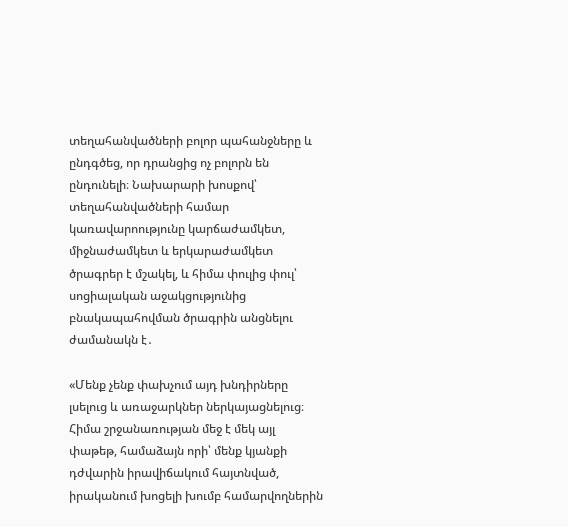տեղահանվածների բոլոր պահանջները և ընդգծեց, որ դրանցից ոչ բոլորն են ընդունելի։ Նախարարի խոսքով՝ տեղահանվածների համար կառավարոությունը կարճաժամկետ, միջնաժամկետ և երկարաժամկետ ծրագրեր է մշակել, և հիմա փուլից փուլ՝ սոցիալական աջակցությունից բնակապահովման ծրագրին անցնելու ժամանակն է․

«Մենք չենք փախչում այդ խնդիրները լսելուց և առաջարկներ ներկայացնելուց։ Հիմա շրջանառության մեջ է մեկ այլ փաթեթ, համաձայն որի՝ մենք կյանքի դժվարին իրավիճակում հայտնված, իրականում խոցելի խումբ համարվողներին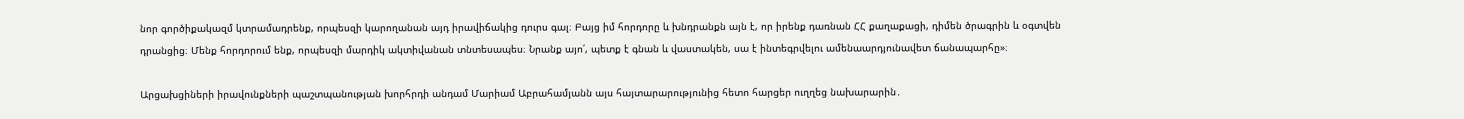նոր գործիքակազմ կտրամադրենք, որպեսզի կարողանան այդ իրավիճակից դուրս գալ։ Բայց իմ հորդորը և խնդրանքն այն է, որ իրենք դառնան ՀՀ քաղաքացի, դիմեն ծրագրին և օգտվեն դրանցից։ Մենք հորդորում ենք, որպեսզի մարդիկ ակտիվանան տնտեսապես։ Նրանք այո՛, պետք է գնան և վաստակեն, սա է ինտեգրվելու ամենաարդյունավետ ճանապարհը»։

Արցախցիների իրավունքների պաշտպանության խորհրդի անդամ Մարիամ Աբրահամյանն այս հայտարարությունից հետո հարցեր ուղղեց նախարարին․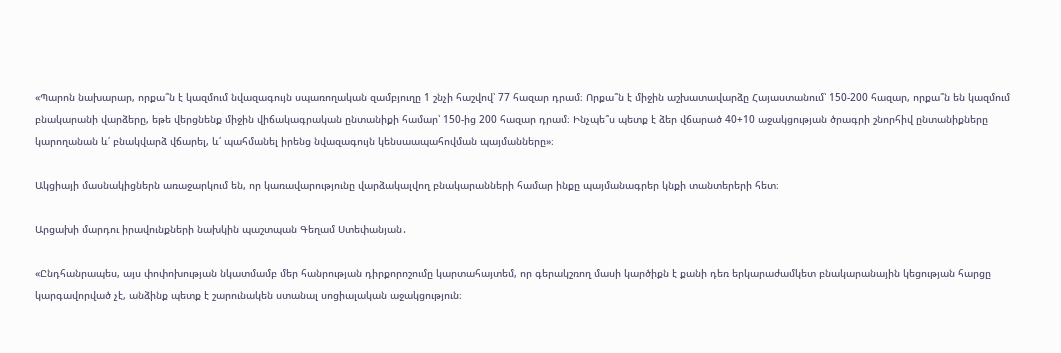«Պարոն նախարար, որքա՞ն է կազմում նվազագույն սպառողական զամբյուղը 1 շնչի հաշվով՝ 77 հազար դրամ։ Որքա՞ն է միջին աշխատավարձը Հայաստանում՝ 150-200 հազար, որքա՞ն են կազմում բնակարանի վարձերը, եթե վերցնենք միջին վիճակագրական ընտանիքի համար՝ 150-ից 200 հազար դրամ։ Ինչպե՞ս պետք է ձեր վճարած 40+10 աջակցության ծրագրի շնորհիվ ընտանիքները կարողանան և՛ բնակվարձ վճարել, և՛ պահմանել իրենց նվազագույն կենսաապահովման պայմանները»։

Ակցիայի մասնակիցներն առաջարկում են, որ կառավարությունը վարձակալվող բնակարանների համար ինքը պայմանագրեր կնքի տանտերերի հետ։

Արցախի մարդու իրավունքների նախկին պաշտպան Գեղամ Ստեփանյան․

«Ընդհանրապես, այս փոփոխության նկատմամբ մեր հանրության դիրքորոշումը կարտահայտեմ, որ գերակշռող մասի կարծիքն է քանի դեռ երկարաժամկետ բնակարանային կեցության հարցը կարգավորված չէ, անձինք պետք է շարունակեն ստանալ սոցիալական աջակցություն։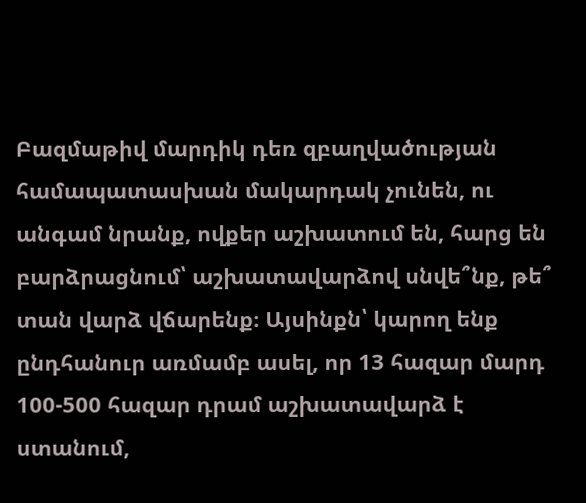Բազմաթիվ մարդիկ դեռ զբաղվածության համապատասխան մակարդակ չունեն, ու անգամ նրանք, ովքեր աշխատում են, հարց են բարձրացնում՝ աշխատավարձով սնվե՞նք, թե՞ տան վարձ վճարենք։ Այսինքն՝ կարող ենք ընդհանուր առմամբ ասել, որ 13 հազար մարդ 100-500 հազար դրամ աշխատավարձ է ստանում,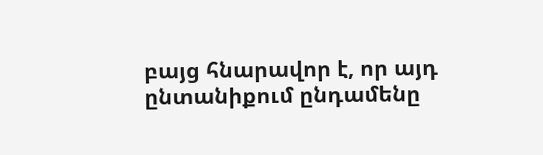բայց հնարավոր է, որ այդ ընտանիքում ընդամենը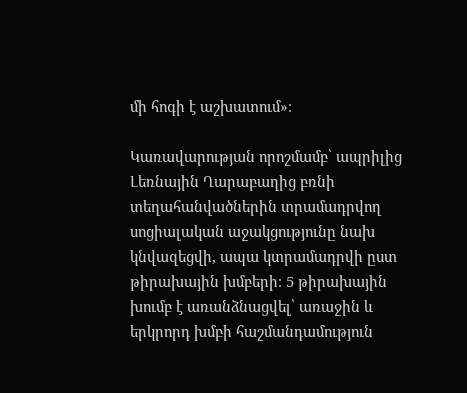մի հոգի է աշխատում»։

Կառավարության որոշմամբ՝ ապրիլից Լեռնային Ղարաբաղից բռնի տեղահանվածներին տրամադրվող սոցիալական աջակցությունը նախ կնվազեցվի, ապա կտրամադրվի ըստ թիրախային խմբերի։ 5 թիրախային խումբ է առանձնացվել՝ առաջին և երկրորդ խմբի հաշմանդամություն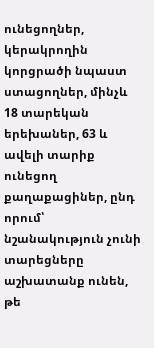ունեցողներ, կերակրողին կորցրածի նպաստ ստացողներ, մինչև 18 տարեկան երեխաներ, 63 և ավելի տարիք ունեցող քաղաքացիներ, ընդ որում՝ նշանակություն չունի տարեցները աշխատանք ունեն, թե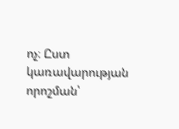ոչ։ Ըստ կառավարության որոշման՝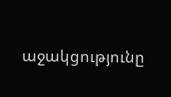աջակցությունը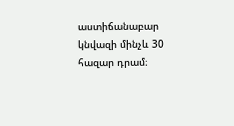աստիճանաբար կնվազի մինչև 30 հազար դրամ։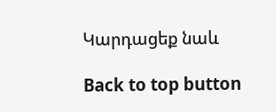Կարդացեք նաև

Back to top button